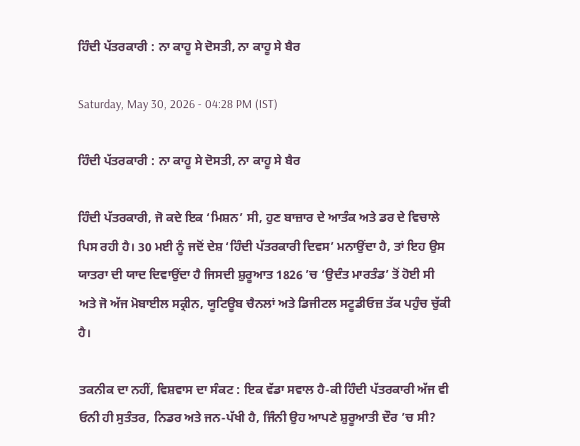ਹਿੰਦੀ ਪੱਤਰਕਾਰੀ : ਨਾ ਕਾਹੂ ਸੇ ਦੋਸਤੀ, ਨਾ ਕਾਹੂ ਸੇ ਬੈਰ

Saturday, May 30, 2026 - 04:28 PM (IST)

ਹਿੰਦੀ ਪੱਤਰਕਾਰੀ : ਨਾ ਕਾਹੂ ਸੇ ਦੋਸਤੀ, ਨਾ ਕਾਹੂ ਸੇ ਬੈਰ

ਹਿੰਦੀ ਪੱਤਰਕਾਰੀ, ਜੋ ਕਦੇ ਇਕ ‘ਮਿਸ਼ਨ’ ਸੀ, ਹੁਣ ਬਾਜ਼ਾਰ ਦੇ ਆਤੰਕ ਅਤੇ ਡਰ ਦੇ ਵਿਚਾਲੇ ਪਿਸ ਰਹੀ ਹੈ। 30 ਮਈ ਨੂੰ ਜਦੋਂ ਦੇਸ਼ ‘ਹਿੰਦੀ ਪੱਤਰਕਾਰੀ ਦਿਵਸ’ ਮਨਾਉਂਦਾ ਹੈ, ਤਾਂ ਇਹ ਉਸ ਯਾਤਰਾ ਦੀ ਯਾਦ ਦਿਵਾਉਂਦਾ ਹੈ ਜਿਸਦੀ ਸ਼ੁਰੂਆਤ 1826 ’ਚ ‘ਉਦੰਤ ਮਾਰਤੰਡ’ ਤੋਂ ਹੋਈ ਸੀ ਅਤੇ ਜੋ ਅੱਜ ਮੋਬਾਈਲ ਸਕ੍ਰੀਨ, ਯੂਟਿਊਬ ਚੈਨਲਾਂ ਅਤੇ ਡਿਜੀਟਲ ਸਟੂਡੀਓਜ਼ ਤੱਕ ਪਹੁੰਚ ਚੁੱਕੀ ਹੈ।

ਤਕਨੀਕ ਦਾ ਨਹੀਂ, ਵਿਸ਼ਵਾਸ ਦਾ ਸੰਕਟ : ਇਕ ਵੱਡਾ ਸਵਾਲ ਹੈ-ਕੀ ਹਿੰਦੀ ਪੱਤਰਕਾਰੀ ਅੱਜ ਵੀ ਓਨੀ ਹੀ ਸੁਤੰਤਰ, ਨਿਡਰ ਅਤੇ ਜਨ-ਪੱਖੀ ਹੈ, ਜਿੰਨੀ ਉਹ ਆਪਣੇ ਸ਼ੁਰੂਆਤੀ ਦੌਰ ’ਚ ਸੀ?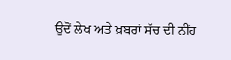ਉਦੋਂ ਲੇਖ ਅਤੇ ਖ਼ਬਰਾਂ ਸੱਚ ਦੀ ਨੀਂਹ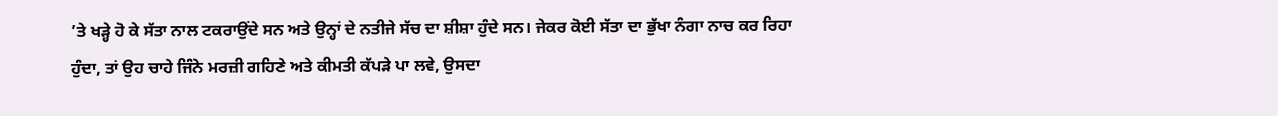’ਤੇ ਖੜ੍ਹੇ ਹੋ ਕੇ ਸੱਤਾ ਨਾਲ ਟਕਰਾਉਂਦੇ ਸਨ ਅਤੇ ਉਨ੍ਹਾਂ ਦੇ ਨਤੀਜੇ ਸੱਚ ਦਾ ਸ਼ੀਸ਼ਾ ਹੁੰਦੇ ਸਨ। ਜੇਕਰ ਕੋਈ ਸੱਤਾ ਦਾ ਭੁੱਖਾ ਨੰਗਾ ਨਾਚ ਕਰ ਰਿਹਾ ਹੁੰਦਾ, ਤਾਂ ਉਹ ਚਾਹੇ ਜਿੰਨੇ ਮਰਜ਼ੀ ਗਹਿਣੇ ਅਤੇ ਕੀਮਤੀ ਕੱਪੜੇ ਪਾ ਲਵੇ, ਉਸਦਾ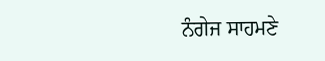ਨੰਗੇਜ ਸਾਹਮਣੇ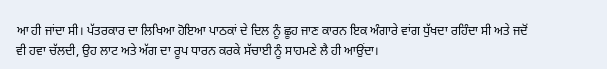ਆ ਹੀ ਜਾਂਦਾ ਸੀ। ਪੱਤਰਕਾਰ ਦਾ ਲਿਖਿਆ ਹੋਇਆ ਪਾਠਕਾਂ ਦੇ ਦਿਲ ਨੂੰ ਛੂਹ ਜਾਣ ਕਾਰਨ ਇਕ ਅੰਗਾਰੇ ਵਾਂਗ ਧੁੱਖਦਾ ਰਹਿੰਦਾ ਸੀ ਅਤੇ ਜਦੋਂ ਵੀ ਹਵਾ ਚੱਲਦੀ, ਉਹ ਲਾਟ ਅਤੇ ਅੱਗ ਦਾ ਰੂਪ ਧਾਰਨ ਕਰਕੇ ਸੱਚਾਈ ਨੂੰ ਸਾਹਮਣੇ ਲੈ ਹੀ ਆਉਂਦਾ।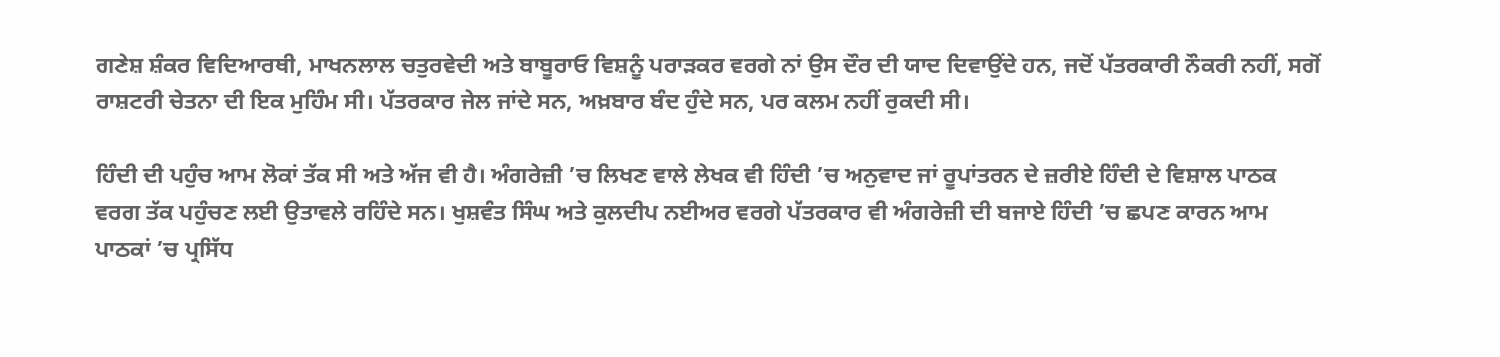ਗਣੇਸ਼ ਸ਼ੰਕਰ ਵਿਦਿਆਰਥੀ, ਮਾਖਨਲਾਲ ਚਤੁਰਵੇਦੀ ਅਤੇ ਬਾਬੂਰਾਓ ਵਿਸ਼ਨੂੰ ਪਰਾੜਕਰ ਵਰਗੇ ਨਾਂ ਉਸ ਦੌਰ ਦੀ ਯਾਦ ਦਿਵਾਉਂਦੇ ਹਨ, ਜਦੋਂ ਪੱਤਰਕਾਰੀ ਨੌਕਰੀ ਨਹੀਂ, ਸਗੋਂ ਰਾਸ਼ਟਰੀ ਚੇਤਨਾ ਦੀ ਇਕ ਮੁਹਿੰਮ ਸੀ। ਪੱਤਰਕਾਰ ਜੇਲ ਜਾਂਦੇ ਸਨ, ਅਖ਼ਬਾਰ ਬੰਦ ਹੁੰਦੇ ਸਨ, ਪਰ ਕਲਮ ਨਹੀਂ ਰੁਕਦੀ ਸੀ।

ਹਿੰਦੀ ਦੀ ਪਹੁੰਚ ਆਮ ਲੋਕਾਂ ਤੱਕ ਸੀ ਅਤੇ ਅੱਜ ਵੀ ਹੈ। ਅੰਗਰੇਜ਼ੀ ’ਚ ਲਿਖਣ ਵਾਲੇ ਲੇਖਕ ਵੀ ਹਿੰਦੀ ’ਚ ਅਨੁਵਾਦ ਜਾਂ ਰੂਪਾਂਤਰਨ ਦੇ ਜ਼ਰੀਏ ਹਿੰਦੀ ਦੇ ਵਿਸ਼ਾਲ ਪਾਠਕ ਵਰਗ ਤੱਕ ਪਹੁੰਚਣ ਲਈ ਉਤਾਵਲੇ ਰਹਿੰਦੇ ਸਨ। ਖੁਸ਼ਵੰਤ ਸਿੰਘ ਅਤੇ ਕੁਲਦੀਪ ਨਈਅਰ ਵਰਗੇ ਪੱਤਰਕਾਰ ਵੀ ਅੰਗਰੇਜ਼ੀ ਦੀ ਬਜਾਏ ਹਿੰਦੀ ’ਚ ਛਪਣ ਕਾਰਨ ਆਮ ਪਾਠਕਾਂ ’ਚ ਪ੍ਰਸਿੱਧ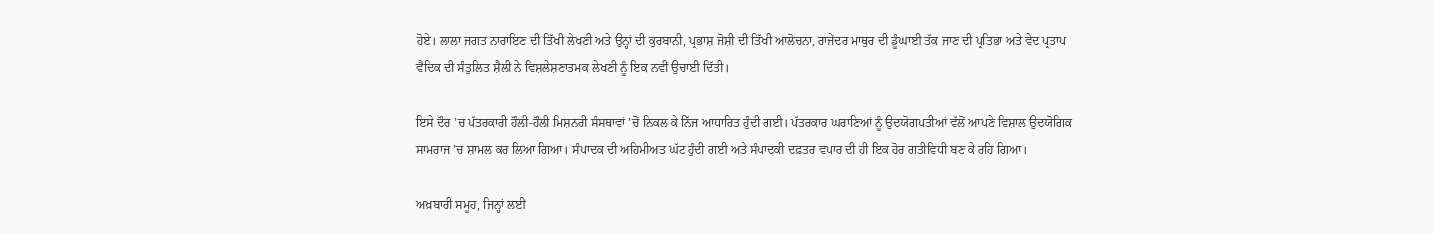ਹੋਏ। ਲਾਲਾ ਜਗਤ ਨਾਰਾਇਣ ਦੀ ਤਿੱਖੀ ਲੇਖਣੀ ਅਤੇ ਉਨ੍ਹਾਂ ਦੀ ਕੁਰਬਾਨੀ, ਪ੍ਰਭਾਸ਼ ਜੋਸ਼ੀ ਦੀ ਤਿੱਖੀ ਆਲੋਚਨਾ, ਰਾਜੇਂਦਰ ਮਾਥੁਰ ਦੀ ਡੂੰਘਾਈ ਤੱਕ ਜਾਣ ਦੀ ਪ੍ਰਤਿਭਾ ਅਤੇ ਵੇਦ ਪ੍ਰਤਾਪ ਵੈਦਿਕ ਦੀ ਸੰਤੁਲਿਤ ਸ਼ੈਲੀ ਨੇ ਵਿਸ਼ਲੇਸ਼ਣਾਤਮਕ ਲੇਖਣੀ ਨੂੰ ਇਕ ਨਵੀਂ ਉਚਾਈ ਦਿੱਤੀ।

ਇਸੇ ਦੌਰ ’ਚ ਪੱਤਰਕਾਰੀ ਹੌਲੀ-ਹੌਲੀ ਮਿਸ਼ਨਰੀ ਸੰਸਥਾਵਾਂ ’ਚੋਂ ਨਿਕਲ ਕੇ ਨਿੱਜ ਆਧਾਰਿਤ ਹੁੰਦੀ ਗਈ। ਪੱਤਰਕਾਰ ਘਰਾਣਿਆਂ ਨੂੰ ਉਦਯੋਗਪਤੀਆਂ ਵੱਲੋਂ ਆਪਣੇ ਵਿਸ਼ਾਲ ਉਦਯੋਗਿਕ ਸਾਮਰਾਜ ’ਚ ਸ਼ਾਮਲ ਕਰ ਲਿਆ ਗਿਆ। ਸੰਪਾਦਕ ਦੀ ਅਹਿਮੀਅਤ ਘੱਟ ਹੁੰਦੀ ਗਈ ਅਤੇ ਸੰਪਾਦਕੀ ਦਫ਼ਤਰ ਵਪਾਰ ਦੀ ਹੀ ਇਕ ਹੋਰ ਗਤੀਵਿਧੀ ਬਣ ਕੇ ਰਹਿ ਗਿਆ।

ਅਖ਼ਬਾਰੀ ਸਮੂਹ, ਜਿਨ੍ਹਾਂ ਲਈ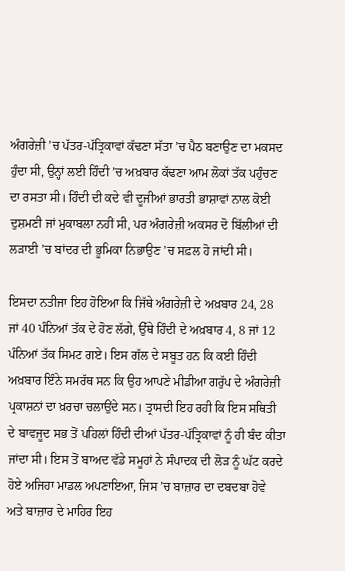ਅੰਗਰੇਜ਼ੀ ’ਚ ਪੱਤਰ-ਪੱਤ੍ਰਿਕਾਵਾਂ ਕੱਢਣਾ ਸੱਤਾ ’ਚ ਪੈਠ ਬਣਾਉਣ ਦਾ ਮਕਸਦ ਹੁੰਦਾ ਸੀ, ਉਨ੍ਹਾਂ ਲਈ ਹਿੰਦੀ ’ਚ ਅਖ਼ਬਾਰ ਕੱਢਣਾ ਆਮ ਲੋਕਾਂ ਤੱਕ ਪਹੁੰਚਣ ਦਾ ਰਸਤਾ ਸੀ। ਹਿੰਦੀ ਦੀ ਕਦੇ ਵੀ ਦੂਜੀਆਂ ਭਾਰਤੀ ਭਾਸ਼ਾਵਾਂ ਨਾਲ ਕੋਈ ਦੁਸ਼ਮਣੀ ਜਾਂ ਮੁਕਾਬਲਾ ਨਹੀਂ ਸੀ, ਪਰ ਅੰਗਰੇਜ਼ੀ ਅਕਸਰ ਦੋ ਬਿੱਲੀਆਂ ਦੀ ਲੜਾਈ ’ਚ ਬਾਂਦਰ ਦੀ ਭੂਮਿਕਾ ਨਿਭਾਉਣ ’ਚ ਸਫ਼ਲ ਹੋ ਜਾਂਦੀ ਸੀ।

ਇਸਦਾ ਨਤੀਜਾ ਇਹ ਹੋਇਆ ਕਿ ਜਿੱਥੇ ਅੰਗਰੇਜ਼ੀ ਦੇ ਅਖ਼ਬਾਰ 24, 28 ਜਾਂ 40 ਪੰਨਿਆਂ ਤੱਕ ਦੇ ਹੋਣ ਲੱਗੇ, ਉੱਥੇ ਹਿੰਦੀ ਦੇ ਅਖ਼ਬਾਰ 4, 8 ਜਾਂ 12 ਪੰਨਿਆਂ ਤੱਕ ਸਿਮਟ ਗਏ। ਇਸ ਗੱਲ ਦੇ ਸਬੂਤ ਹਨ ਕਿ ਕਈ ਹਿੰਦੀ ਅਖ਼ਬਾਰ ਇੰਨੇ ਸਮਰੱਥ ਸਨ ਕਿ ਉਹ ਆਪਣੇ ਮੀਡੀਆ ਗਰੁੱਪ ਦੇ ਅੰਗਰੇਜ਼ੀ ਪ੍ਰਕਾਸ਼ਨਾਂ ਦਾ ਖ਼ਰਚਾ ਚਲਾਉਂਦੇ ਸਨ। ਤ੍ਰਾਸਦੀ ਇਹ ਰਹੀ ਕਿ ਇਸ ਸਥਿਤੀ ਦੇ ਬਾਵਜੂਦ ਸਭ ਤੋਂ ਪਹਿਲਾਂ ਹਿੰਦੀ ਦੀਆਂ ਪੱਤਰ-ਪੱਤ੍ਰਿਕਾਵਾਂ ਨੂੰ ਹੀ ਬੰਦ ਕੀਤਾ ਜਾਂਦਾ ਸੀ। ਇਸ ਤੋਂ ਬਾਅਦ ਵੱਡੇ ਸਮੂਹਾਂ ਨੇ ਸੰਪਾਦਕ ਦੀ ਲੋੜ ਨੂੰ ਘੱਟ ਕਰਦੇ ਹੋਏ ਅਜਿਹਾ ਮਾਡਲ ਅਪਣਾਇਆ, ਜਿਸ ’ਚ ਬਾਜ਼ਾਰ ਦਾ ਦਬਦਬਾ ਹੋਵੇ ਅਤੇ ਬਾਜ਼ਾਰ ਦੇ ਮਾਹਿਰ ਇਹ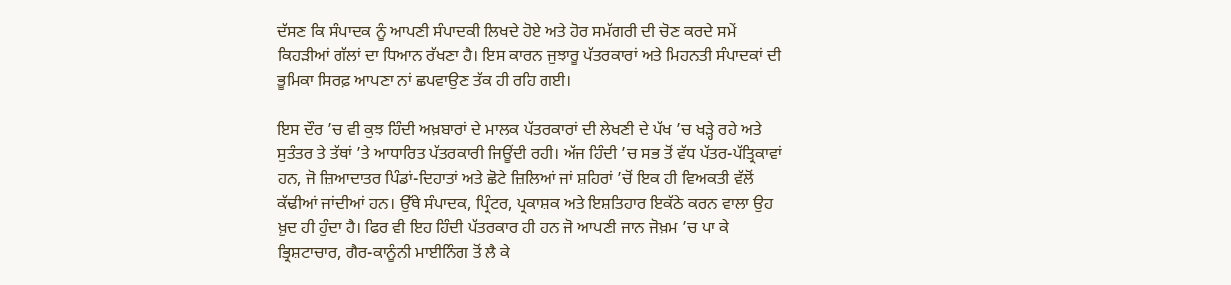ਦੱਸਣ ਕਿ ਸੰਪਾਦਕ ਨੂੰ ਆਪਣੀ ਸੰਪਾਦਕੀ ਲਿਖਦੇ ਹੋਏ ਅਤੇ ਹੋਰ ਸਮੱਗਰੀ ਦੀ ਚੋਣ ਕਰਦੇ ਸਮੇਂ ਕਿਹੜੀਆਂ ਗੱਲਾਂ ਦਾ ਧਿਆਨ ਰੱਖਣਾ ਹੈ। ਇਸ ਕਾਰਨ ਜੁਝਾਰੂ ਪੱਤਰਕਾਰਾਂ ਅਤੇ ਮਿਹਨਤੀ ਸੰਪਾਦਕਾਂ ਦੀ ਭੂਮਿਕਾ ਸਿਰਫ਼ ਆਪਣਾ ਨਾਂ ਛਪਵਾਉਣ ਤੱਕ ਹੀ ਰਹਿ ਗਈ।

ਇਸ ਦੌਰ ’ਚ ਵੀ ਕੁਝ ਹਿੰਦੀ ਅਖ਼ਬਾਰਾਂ ਦੇ ਮਾਲਕ ਪੱਤਰਕਾਰਾਂ ਦੀ ਲੇਖਣੀ ਦੇ ਪੱਖ ’ਚ ਖੜ੍ਹੇ ਰਹੇ ਅਤੇ ਸੁਤੰਤਰ ਤੇ ਤੱਥਾਂ ’ਤੇ ਆਧਾਰਿਤ ਪੱਤਰਕਾਰੀ ਜਿਊਂਦੀ ਰਹੀ। ਅੱਜ ਹਿੰਦੀ ’ਚ ਸਭ ਤੋਂ ਵੱਧ ਪੱਤਰ-ਪੱਤ੍ਰਿਕਾਵਾਂ ਹਨ, ਜੋ ਜ਼ਿਆਦਾਤਰ ਪਿੰਡਾਂ-ਦਿਹਾਤਾਂ ਅਤੇ ਛੋਟੇ ਜ਼ਿਲਿਆਂ ਜਾਂ ਸ਼ਹਿਰਾਂ ’ਚੋਂ ਇਕ ਹੀ ਵਿਅਕਤੀ ਵੱਲੋਂ ਕੱਢੀਆਂ ਜਾਂਦੀਆਂ ਹਨ। ਉੱਥੇ ਸੰਪਾਦਕ, ਪ੍ਰਿੰਟਰ, ਪ੍ਰਕਾਸ਼ਕ ਅਤੇ ਇਸ਼ਤਿਹਾਰ ਇਕੱਠੇ ਕਰਨ ਵਾਲਾ ਉਹ ਖ਼ੁਦ ਹੀ ਹੁੰਦਾ ਹੈ। ਫਿਰ ਵੀ ਇਹ ਹਿੰਦੀ ਪੱਤਰਕਾਰ ਹੀ ਹਨ ਜੋ ਆਪਣੀ ਜਾਨ ਜੋਖ਼ਮ ’ਚ ਪਾ ਕੇ ਭ੍ਰਿਸ਼ਟਾਚਾਰ, ਗੈਰ-ਕਾਨੂੰਨੀ ਮਾਈਨਿੰਗ ਤੋਂ ਲੈ ਕੇ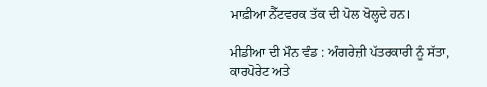ਮਾਫ਼ੀਆ ਨੈੱਟਵਰਕ ਤੱਕ ਦੀ ਪੋਲ ਖੋਲ੍ਹਦੇ ਹਨ।

ਮੀਡੀਆ ਦੀ ਮੌਨ ਵੰਡ : ਅੰਗਰੇਜ਼ੀ ਪੱਤਰਕਾਰੀ ਨੂੰ ਸੱਤਾ, ਕਾਰਪੋਰੇਟ ਅਤੇ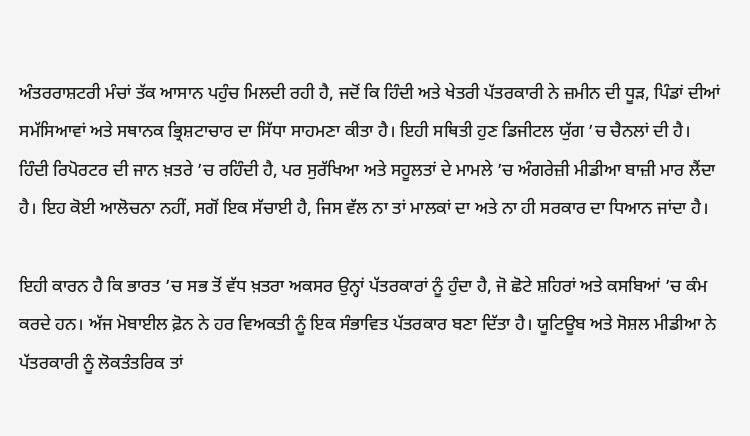ਅੰਤਰਰਾਸ਼ਟਰੀ ਮੰਚਾਂ ਤੱਕ ਆਸਾਨ ਪਹੁੰਚ ਮਿਲਦੀ ਰਹੀ ਹੈ, ਜਦੋਂ ਕਿ ਹਿੰਦੀ ਅਤੇ ਖੇਤਰੀ ਪੱਤਰਕਾਰੀ ਨੇ ਜ਼ਮੀਨ ਦੀ ਧੂੜ, ਪਿੰਡਾਂ ਦੀਆਂ ਸਮੱਸਿਆਵਾਂ ਅਤੇ ਸਥਾਨਕ ਭ੍ਰਿਸ਼ਟਾਚਾਰ ਦਾ ਸਿੱਧਾ ਸਾਹਮਣਾ ਕੀਤਾ ਹੈ। ਇਹੀ ਸਥਿਤੀ ਹੁਣ ਡਿਜੀਟਲ ਯੁੱਗ ’ਚ ਚੈਨਲਾਂ ਦੀ ਹੈ। ਹਿੰਦੀ ਰਿਪੋਰਟਰ ਦੀ ਜਾਨ ਖ਼ਤਰੇ ’ਚ ਰਹਿੰਦੀ ਹੈ, ਪਰ ਸੁਰੱਖਿਆ ਅਤੇ ਸਹੂਲਤਾਂ ਦੇ ਮਾਮਲੇ ’ਚ ਅੰਗਰੇਜ਼ੀ ਮੀਡੀਆ ਬਾਜ਼ੀ ਮਾਰ ਲੈਂਦਾ ਹੈ। ਇਹ ਕੋਈ ਆਲੋਚਨਾ ਨਹੀਂ, ਸਗੋਂ ਇਕ ਸੱਚਾਈ ਹੈ, ਜਿਸ ਵੱਲ ਨਾ ਤਾਂ ਮਾਲਕਾਂ ਦਾ ਅਤੇ ਨਾ ਹੀ ਸਰਕਾਰ ਦਾ ਧਿਆਨ ਜਾਂਦਾ ਹੈ।

ਇਹੀ ਕਾਰਨ ਹੈ ਕਿ ਭਾਰਤ ’ਚ ਸਭ ਤੋਂ ਵੱਧ ਖ਼ਤਰਾ ਅਕਸਰ ਉਨ੍ਹਾਂ ਪੱਤਰਕਾਰਾਂ ਨੂੰ ਹੁੰਦਾ ਹੈ, ਜੋ ਛੋਟੇ ਸ਼ਹਿਰਾਂ ਅਤੇ ਕਸਬਿਆਂ ’ਚ ਕੰਮ ਕਰਦੇ ਹਨ। ਅੱਜ ਮੋਬਾਈਲ ਫ਼ੋਨ ਨੇ ਹਰ ਵਿਅਕਤੀ ਨੂੰ ਇਕ ਸੰਭਾਵਿਤ ਪੱਤਰਕਾਰ ਬਣਾ ਦਿੱਤਾ ਹੈ। ਯੂਟਿਊਬ ਅਤੇ ਸੋਸ਼ਲ ਮੀਡੀਆ ਨੇ ਪੱਤਰਕਾਰੀ ਨੂੰ ਲੋਕਤੰਤਰਿਕ ਤਾਂ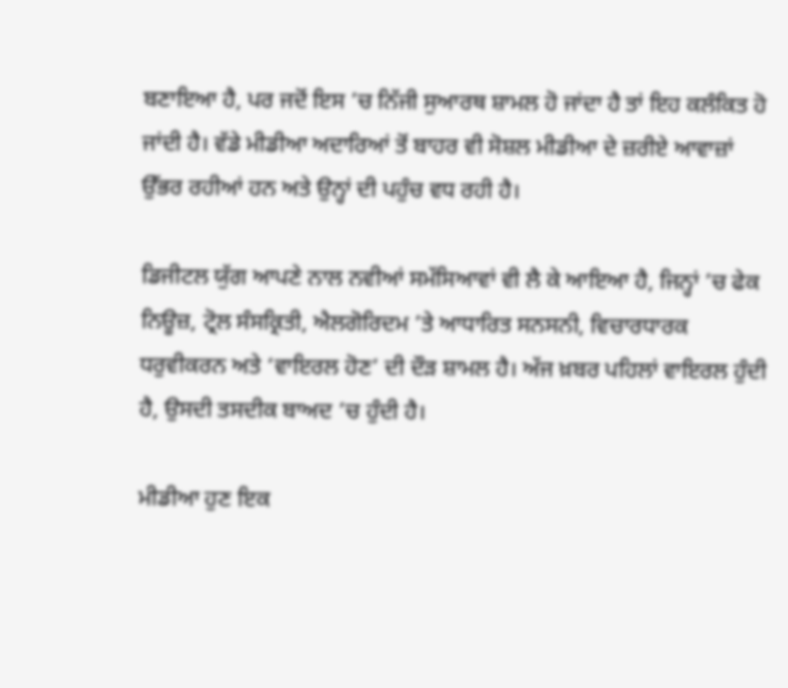ਬਣਾਇਆ ਹੈ, ਪਰ ਜਦੋਂ ਇਸ ’ਚ ਨਿੱਜੀ ਸੁਆਰਥ ਸ਼ਾਮਲ ਹੋ ਜਾਂਦਾ ਹੈ ਤਾਂ ਇਹ ਕਲੰਕਿਤ ਹੋ ਜਾਂਦੀ ਹੈ। ਵੱਡੇ ਮੀਡੀਆ ਅਦਾਰਿਆਂ ਤੋਂ ਬਾਹਰ ਵੀ ਸੋਸ਼ਲ ਮੀਡੀਆ ਦੇ ਜ਼ਰੀਏ ਆਵਾਜ਼ਾਂ ਉੱਭਰ ਰਹੀਆਂ ਹਨ ਅਤੇ ਉਨ੍ਹਾਂ ਦੀ ਪਹੁੰਚ ਵਧ ਰਹੀ ਹੈ।

ਡਿਜੀਟਲ ਯੁੱਗ ਆਪਣੇ ਨਾਲ ਨਵੀਆਂ ਸਮੱਸਿਆਵਾਂ ਵੀ ਲੈ ਕੇ ਆਇਆ ਹੈ, ਜਿਨ੍ਹਾਂ ’ਚ ਫੇਕ ਨਿਊਜ਼, ਟ੍ਰੋਲ ਸੰਸਕ੍ਰਿਤੀ, ਐਲਗੋਰਿਦਮ ’ਤੇ ਆਧਾਰਿਤ ਸਨਸਨੀ, ਵਿਚਾਰਧਾਰਕ ਧਰੁਵੀਕਰਨ ਅਤੇ ‘ਵਾਇਰਲ ਹੋਣ’ ਦੀ ਦੌੜ ਸ਼ਾਮਲ ਹੈ। ਅੱਜ ਖ਼ਬਰ ਪਹਿਲਾਂ ਵਾਇਰਲ ਹੁੰਦੀ ਹੈ, ਉਸਦੀ ਤਸਦੀਕ ਬਾਅਦ ’ਚ ਹੁੰਦੀ ਹੈ।

ਮੀਡੀਆ ਹੁਣ ਇਕ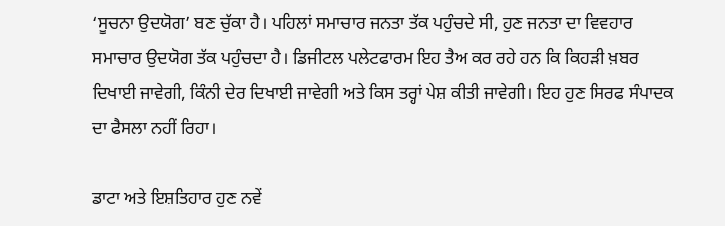‘ਸੂਚਨਾ ਉਦਯੋਗ’ ਬਣ ਚੁੱਕਾ ਹੈ। ਪਹਿਲਾਂ ਸਮਾਚਾਰ ਜਨਤਾ ਤੱਕ ਪਹੁੰਚਦੇ ਸੀ, ਹੁਣ ਜਨਤਾ ਦਾ ਵਿਵਹਾਰ ਸਮਾਚਾਰ ਉਦਯੋਗ ਤੱਕ ਪਹੁੰਚਦਾ ਹੈ। ਡਿਜੀਟਲ ਪਲੇਟਫਾਰਮ ਇਹ ਤੈਅ ਕਰ ਰਹੇ ਹਨ ਕਿ ਕਿਹੜੀ ਖ਼ਬਰ ਦਿਖਾਈ ਜਾਵੇਗੀ, ਕਿੰਨੀ ਦੇਰ ਦਿਖਾਈ ਜਾਵੇਗੀ ਅਤੇ ਕਿਸ ਤਰ੍ਹਾਂ ਪੇਸ਼ ਕੀਤੀ ਜਾਵੇਗੀ। ਇਹ ਹੁਣ ਸਿਰਫ ਸੰਪਾਦਕ ਦਾ ਫੈਸਲਾ ਨਹੀਂ ਰਿਹਾ।

ਡਾਟਾ ਅਤੇ ਇਸ਼ਤਿਹਾਰ ਹੁਣ ਨਵੇਂ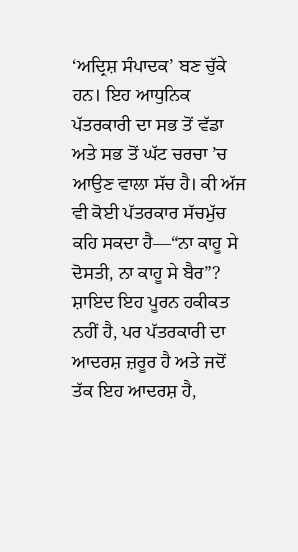‘ਅਦ੍ਰਿਸ਼ ਸੰਪਾਦਕ’ ਬਣ ਚੁੱਕੇ ਹਨ। ਇਹ ਆਧੁਨਿਕ ਪੱਤਰਕਾਰੀ ਦਾ ਸਭ ਤੋਂ ਵੱਡਾ ਅਤੇ ਸਭ ਤੋਂ ਘੱਟ ਚਰਚਾ ’ਚ ਆਉਣ ਵਾਲਾ ਸੱਚ ਹੈ। ਕੀ ਅੱਜ ਵੀ ਕੋਈ ਪੱਤਰਕਾਰ ਸੱਚਮੁੱਚ ਕਹਿ ਸਕਦਾ ਹੈ—“ਨਾ ਕਾਹੂ ਸੇ ਦੋਸਤੀ, ਨਾ ਕਾਹੂ ਸੇ ਬੈਰ”? ਸ਼ਾਇਦ ਇਹ ਪੂਰਨ ਹਕੀਕਤ ਨਹੀਂ ਹੈ, ਪਰ ਪੱਤਰਕਾਰੀ ਦਾ ਆਦਰਸ਼ ਜ਼ਰੂਰ ਹੈ ਅਤੇ ਜਦੋਂ ਤੱਕ ਇਹ ਆਦਰਸ਼ ਹੈ,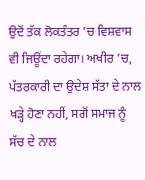ਉਦੋਂ ਤੱਕ ਲੋਕਤੰਤਰ ’ਚ ਵਿਸ਼ਵਾਸ ਵੀ ਜਿਊਂਦਾ ਰਹੇਗਾ। ਅਖੀਰ ’ਚ, ਪੱਤਰਕਾਰੀ ਦਾ ਉਦੇਸ਼ ਸੱਤਾ ਦੇ ਨਾਲ ਖੜ੍ਹੇ ਹੋਣਾ ਨਹੀਂ, ਸਗੋਂ ਸਮਾਜ ਨੂੰ ਸੱਚ ਦੇ ਨਾਲ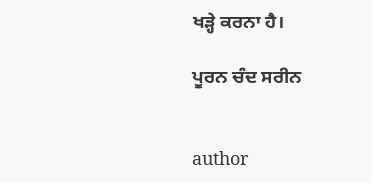ਖੜ੍ਹੇ ਕਰਨਾ ਹੈ।

ਪੂਰਨ ਚੰਦ ਸਰੀਨ


author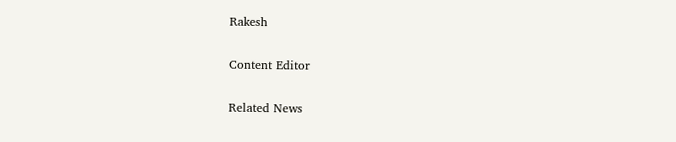Rakesh

Content Editor

Related News